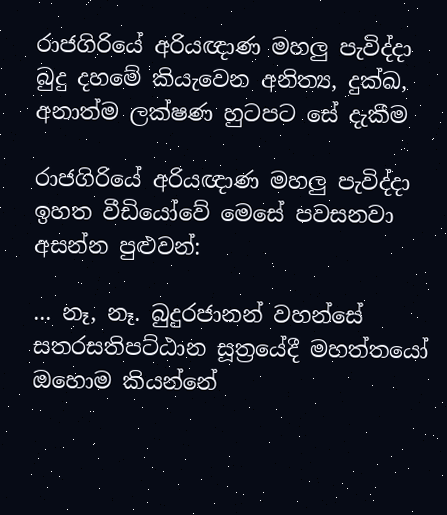රාජගිරියේ අරියඥාණ මහලු පැවිද්දා බුදු දහමේ කියැවෙන අනිත්‍ය, දුක්ඛ, අනාත්ම ලක්ෂණ හුටපට සේ දැකීම

රාජගිරියේ අරියඥාණ මහලු පැවිද්දා ඉහත වීඩියෝවේ මෙසේ පවසනවා අසන්න පුළුවන්:

... නෑ, නෑ. බුදුරජානන් වහන්සේ සතරසතිපට්ඨාන සූත්‍රයේදී මහත්තයෝ ඔහොම කියන්නේ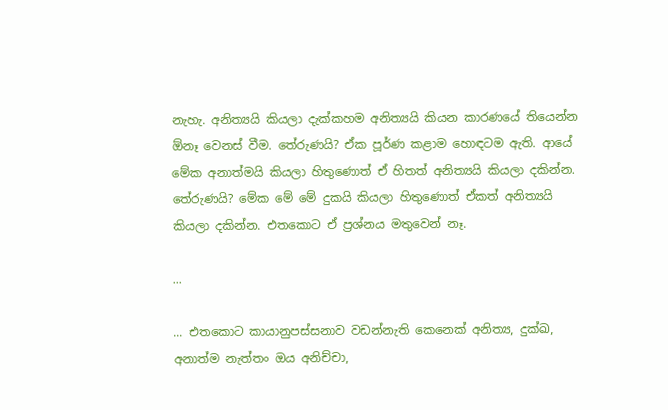නැහැ. අනිත්‍යයි කියලා දැක්කහම අනිත්‍යයි කියන කාරණයේ තියෙන්න ඕනෑ වෙනස් වීම. තේරුණයි? ඒක පූර්ණ කළාම හොඳටම ඇති. ආයේ මේක අනාත්මයි කියලා හිතුණොත් ඒ හිතත් අනිත්‍යයි කියලා දකින්න. තේරුණයි? මේක මේ මේ දුකයි කියලා හිතුණොත් ඒකත් අනිත්‍යයි කියලා දකින්න. එතකොට ඒ ප්‍රශ්නය මතුවෙන් නෑ.

...

... එතකොට කායානුපස්සනාව වඩන්නැති කෙනෙක් අනිත්‍ය, දුක්ඛ, අනාත්ම නැත්තං ඔය අනිච්චා,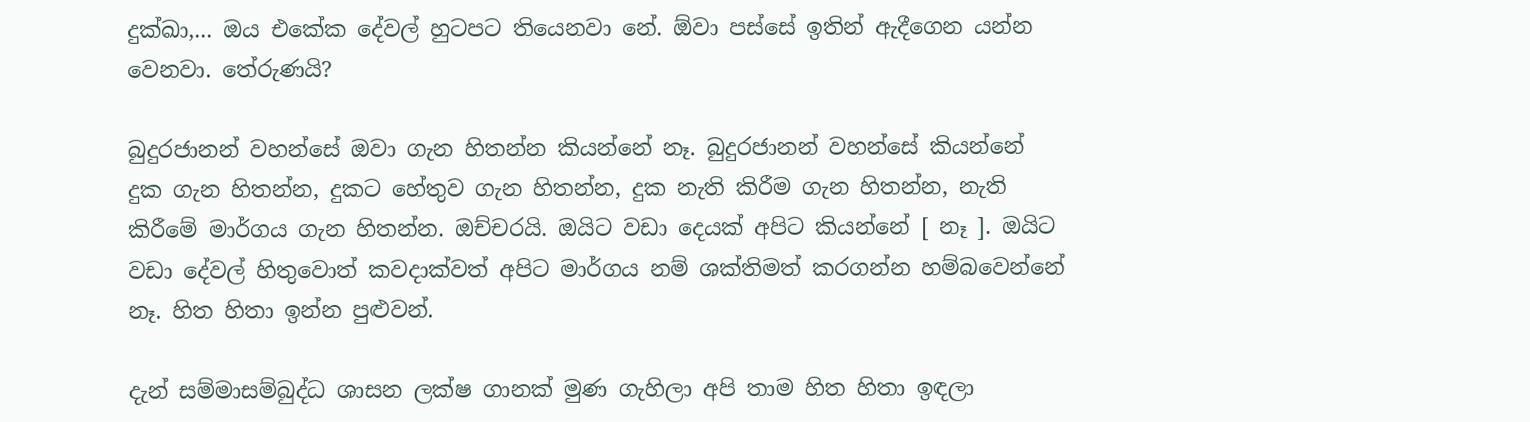දුක්ඛා,... ඔය එකේක දේවල් හුටපට තියෙනවා නේ. ඕවා පස්සේ ඉතින් ඇදීගෙන යන්න වෙනවා. තේරුණයි?

බුදුරජානන් වහන්සේ ඔවා ගැන හිතන්න කියන්නේ නෑ. බුදුරජානන් වහන්සේ කියන්නේ දුක ගැන හිතන්න, දුකට හේතුව ගැන හිතන්න, දුක නැති කිරීම ගැන හිතන්න, නැති කිරීමේ මාර්ගය ගැන හිතන්න. ඔච්චරයි. ඔයිට වඩා දෙයක් අපිට කියන්නේ [ නෑ ]. ඔයිට වඩා දේවල් හිතුවොත් කවදාක්වත් අපිට මාර්ගය නම් ශක්තිමත් කරගන්න හම්බවෙන්නේ නෑ. හිත හිතා ඉන්න පුළුවන්.

දැන් සම්මාසම්බුද්ධ ශාසන ලක්ෂ ගානක් මුණ ගැහිලා අපි තාම හිත හිතා ඉඳලා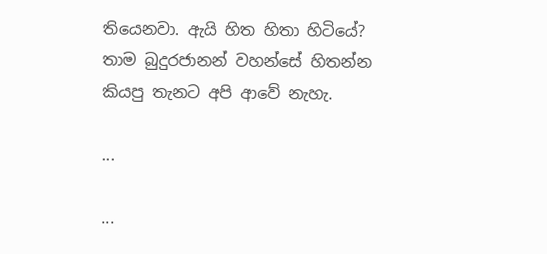තියෙනවා. ඇයි හිත හිතා හිටියේ? තාම බුදුරජානන් වහන්සේ හිතන්න කියපු තැනට අපි ආවේ නැහැ.

...

...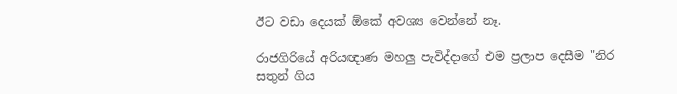ඊට වඩා දෙයක් ඕකේ අවශ්‍ය වෙන්නේ නෑ.

රාජගිරියේ අරියඥාණ මහලු පැවිද්දාගේ එම ප්‍රලාප දෙසීම "නිර සතුන් ගිය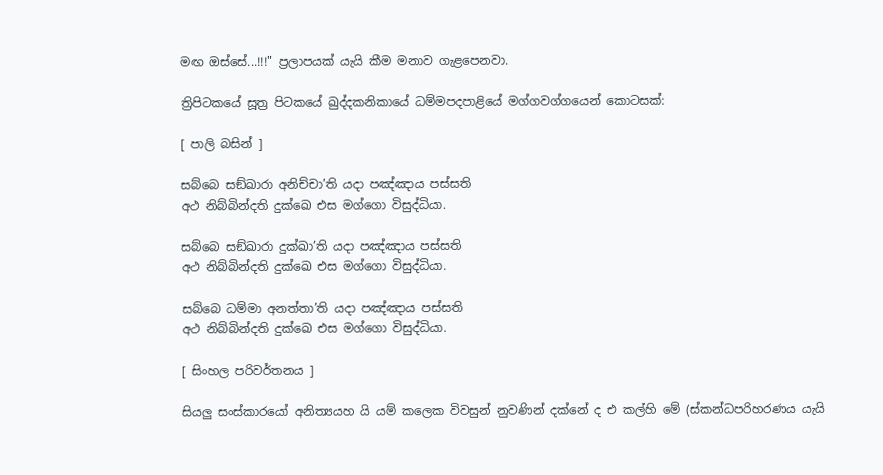මඟ ඔස්සේ...!!!" ප්‍රලාපයක් යැයි කීම මනාව ගැළපෙනවා.

ත්‍රිපිටකයේ සූත්‍ර පිටකයේ ඛුද්දකනිකායේ ධම්මපදපාළියේ මග්ගවග්ගයෙන් කොටසක්:

[ පාලි බසින් ]

සබ්බෙ සඞ්ඛාරා අනිච්චා’ති යදා පඤ්ඤාය පස්සති
අථ නිබ්බින්දති දුක්ඛෙ එස මග්ගො විසුද්ධියා.

සබ්බෙ සඞ්ඛාරා දුක්ඛා’ති යදා පඤ්ඤාය පස්සති
අථ නිබ්බින්දති දුක්ඛෙ එස මග්ගො විසුද්ධියා.

සබ්බෙ ධම්මා අනත්තා’ති යදා පඤ්ඤාය පස්සති
අථ නිබ්බින්දති දුක්ඛෙ එස මග්ගො විසුද්ධියා.

[ සිංහල පරිවර්තනය ]

සියලු සංස්කාරයෝ අනිත්‍යයහ යි යම් කලෙක විවසුන් නුවණින් දක්නේ ද එ කල්හි මේ (ස්කන්ධපරිහරණය යැයි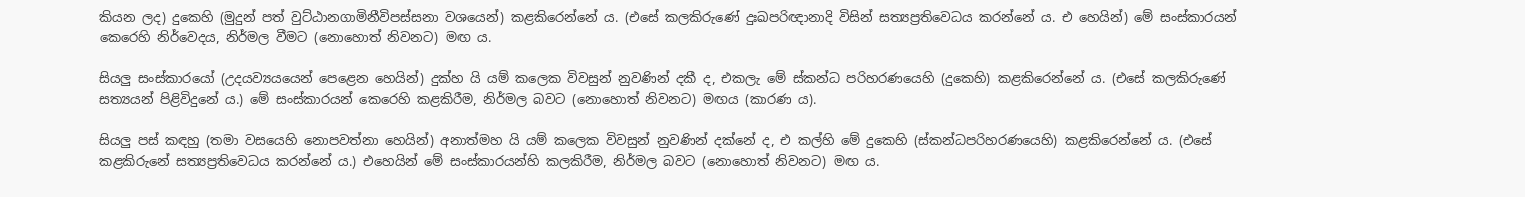කියන ලද) දුකෙහි (මුදුන් පත් වුට්ඨානගාමිනීවිපස්සනා වශයෙන්) කළකිරෙන්නේ ය. (එසේ කලකිරුණේ දුඃඛපරිඥානාදි විසින් සත්‍යප්‍රතිවෙධය කරන්නේ ය. එ හෙයින්) මේ සංස්කාරයන් කෙරෙහි නිර්වෙදය, නිර්මල වීමට (නොහොත් නිවනට) මඟ ය.

සියලු සංස්කාරයෝ (උදයව්‍යයයෙන් පෙළෙන හෙයින්) දුක්හ යි යම් කලෙක විවසුන් නුවණින් දකී ද, එකලැ මේ ස්කන්ධ පරිහරණයෙහි (දුකෙහි) කළකිරෙන්නේ ය. (එසේ කලකිරුණේ සත්‍යයන් පිළිවිදුනේ ය.) මේ සංස්කාරයන් කෙරෙහි කළකිරීම, නිර්මල බවට (නොහොත් නිවනට) මඟය (කාරණ ය).

සියලු පස් කඳහු (තමා වසයෙහි නොපවත්නා හෙයින්) අනාත්මහ යි යම් කලෙක විවසුන් නුවණින් දක්නේ ද, එ කල්හි මේ දුකෙහි (ස්කන්ධපරිහරණයෙහි) කළකිරෙන්නේ ය. (එසේ කළකිරුනේ සත්‍යප්‍රතිවෙධය කරන්නේ ය.) එහෙයින් මේ සංස්කාරයන්හි කලකිරීම, නිර්මල බවට (නොහොත් නිවනට) මඟ ය.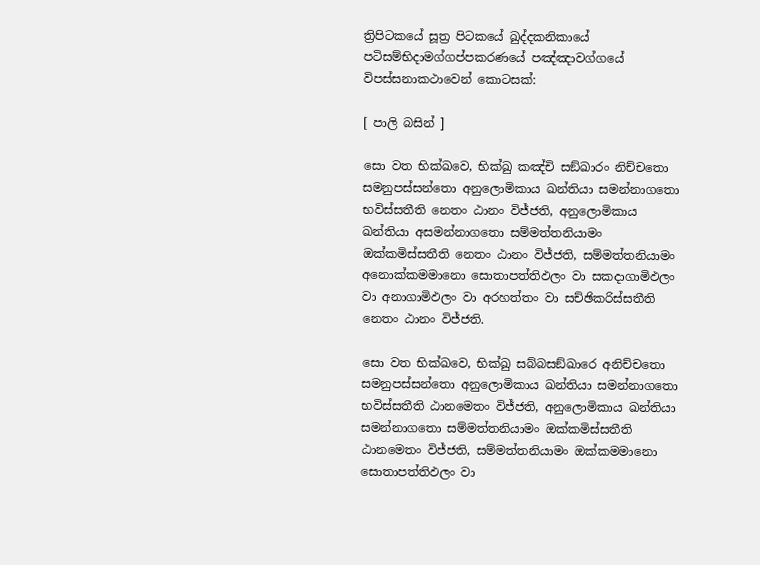ත්‍රිපිටකයේ සූත්‍ර පිටකයේ ඛුද්දකනිකායේ පටිසම්භිදාමග්ගප්පකරණයේ පඤ්ඤාවග්ගයේ විපස්සනාකථාවෙන් කොටසක්:

[ පාලි බසින් ]

සො වත භික්ඛවෙ, භික්ඛු කඤ්චි සඞ්ඛාරං නිච්චතො සමනුපස්සන්තො අනුලොමිකාය ඛන්තියා සමන්නාගතො භවිස්සතීති නෙතං ඨානං විජ්ජති, අනුලොමිකාය ඛන්තියා අසමන්නාගතො සම්මත්තනියාමං ඔක්කමිස්සතීති නෙතං ඨානං විජ්ජති, සම්මත්තනියාමං අනොක්කමමානො සොතාපත්තිඵලං වා සකදාගාමිඵලං වා අනාගාමිඵලං වා අරහත්තං වා සච්ඡිකරිස්සතීති නෙතං ඨානං විජ්ජති.

සො වත භික්ඛවෙ, භික්ඛු සබ්බසඞ්ඛාරෙ අනිච්චතො සමනුපස්සන්තො අනුලොමිකාය ඛන්තියා සමන්නාගතො භවිස්සතීති ඨානමෙතං විජ්ජති, අනුලොමිකාය ඛන්තියා සමන්නාගතො සම්මත්තනියාමං ඔක්කමිස්සතීති ඨානමෙතං විජ්ජති, සම්මත්තනියාමං ඔක්කමමානො සොතාපත්තිඵලං වා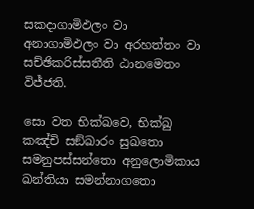සකදාගාමිඵලං වා අනාගාමිඵලං වා අරහත්තං වා සච්ඡිකරිස්සතීති ඨානමෙතං විජ්ජති.

සො වත භික්ඛවෙ, භික්ඛු කඤ්චි සඞ්ඛාරං සුඛතො සමනුපස්සන්තො අනුලොමිකාය ඛන්තියා සමන්නාගතො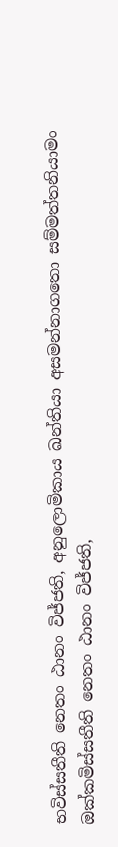භවිස්සතීති නෙතං ඨානං විජ්ජති, අනුලොමිකාය ඛන්තියා අසමන්නාගතො සම්මත්තනියාමං ඔක්කමිස්සතීති නෙතං ඨානං විජ්ජති,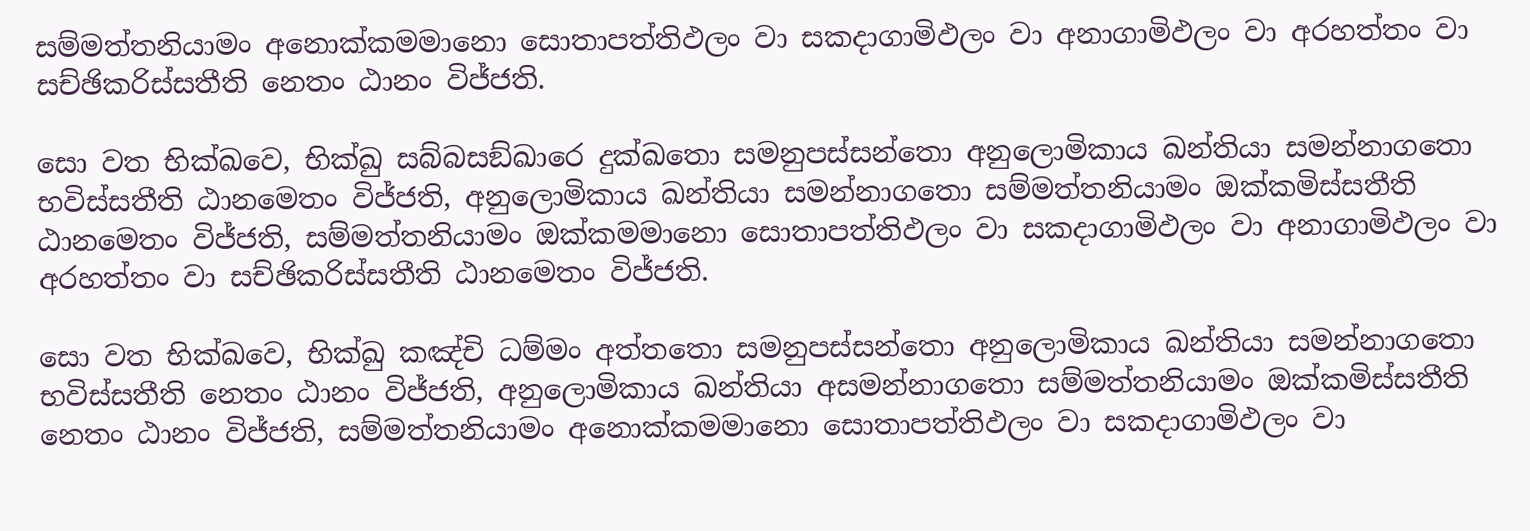සම්මත්තනියාමං අනොක්කමමානො සොතාපත්තිඵලං වා සකදාගාමිඵලං වා අනාගාමිඵලං වා අරහත්තං වා සච්ඡිකරිස්සතීති නෙතං ඨානං විජ්ජති.

සො වත භික්ඛවෙ, භික්ඛු සබ්බසඞ්ඛාරෙ දුක්ඛතො සමනුපස්සන්තො අනුලොමිකාය ඛන්තියා සමන්නාගතො භවිස්සතීති ඨානමෙතං විජ්ජති, අනුලොමිකාය ඛන්තියා සමන්නාගතො සම්මත්තනියාමං ඔක්කමිස්සතීති ඨානමෙතං විජ්ජති, සම්මත්තනියාමං ඔක්කමමානො සොතාපත්තිඵලං වා සකදාගාමිඵලං වා අනාගාමිඵලං වා අරහත්තං වා සච්ඡිකරිස්සතීති ඨානමෙතං විජ්ජති.

සො වත භික්ඛවෙ, භික්ඛු කඤ්චි ධම්මං අත්තතො සමනුපස්සන්තො අනුලොමිකාය ඛන්තියා සමන්නාගතො භවිස්සතීති නෙතං ඨානං විජ්ජති, අනුලොමිකාය ඛන්තියා අසමන්නාගතො සම්මත්තනියාමං ඔක්කමිස්සතීති නෙතං ඨානං විජ්ජති, සම්මත්තනියාමං අනොක්කමමානො සොතාපත්තිඵලං වා සකදාගාමිඵලං වා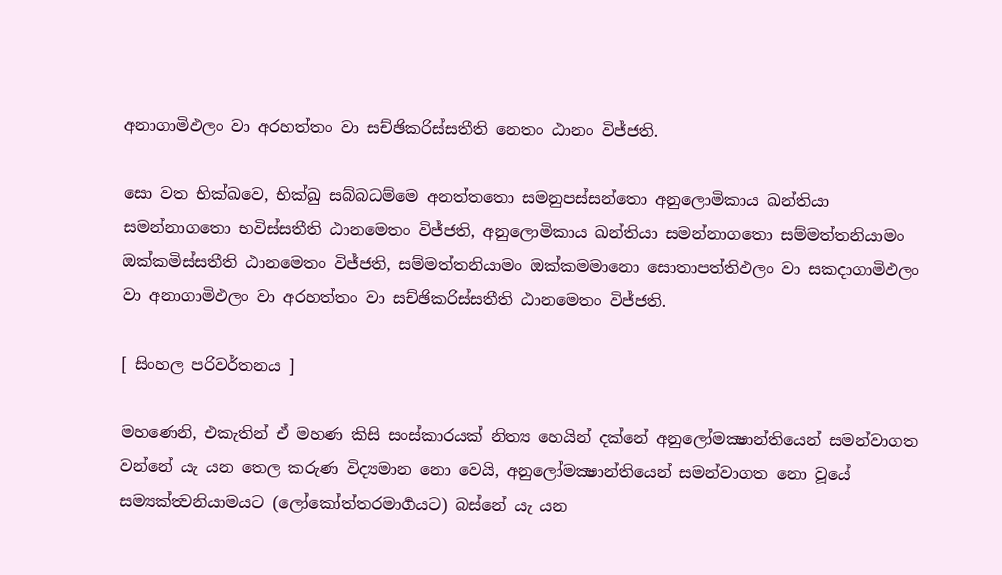අනාගාමිඵලං වා අරහත්තං වා සච්ඡිකරිස්සතීති නෙතං ඨානං විජ්ජති.

සො වත භික්ඛවෙ, භික්ඛු සබ්බධම්මෙ අනත්තතො සමනුපස්සන්තො අනුලොමිකාය ඛන්තියා සමන්නාගතො භවිස්සතීති ඨානමෙතං විජ්ජති, අනුලොමිකාය ඛන්තියා සමන්නාගතො සම්මත්තනියාමං ඔක්කමිස්සතීති ඨානමෙතං විජ්ජති, සම්මත්තනියාමං ඔක්කමමානො සොතාපත්තිඵලං වා සකදාගාමිඵලං වා අනාගාමිඵලං වා අරහත්තං වා සච්ඡිකරිස්සතීති ඨානමෙතං විජ්ජති.

[ සිංහල පරිවර්තනය ]

මහණෙනි, එකැතින් ඒ මහණ කිසි සංස්කාරයක් නිත්‍ය හෙයින් දක්නේ අනුලෝමක්‍ෂාන්තියෙන් සමන්වාගත වන්නේ යැ යන තෙල කරුණ විද්‍යමාන නො වෙයි, අනුලෝමක්‍ෂාන්තියෙන් සමන්වාගත නො වූයේ සම්‍යක්ත්‍වනියාමයට (ලෝකෝත්තරමාර්‍ගයට) බස්නේ යැ යන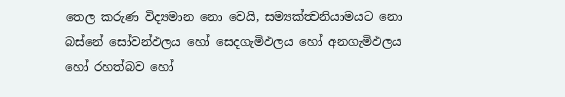තෙල කරුණ විද්‍යමාන නො වෙයි, සම්‍යක්ත්‍වනියාමයට නො බස්නේ සෝවන්ඵලය හෝ සෙදගැමිඵලය හෝ අනගැමිඵලය හෝ රහත්බව හෝ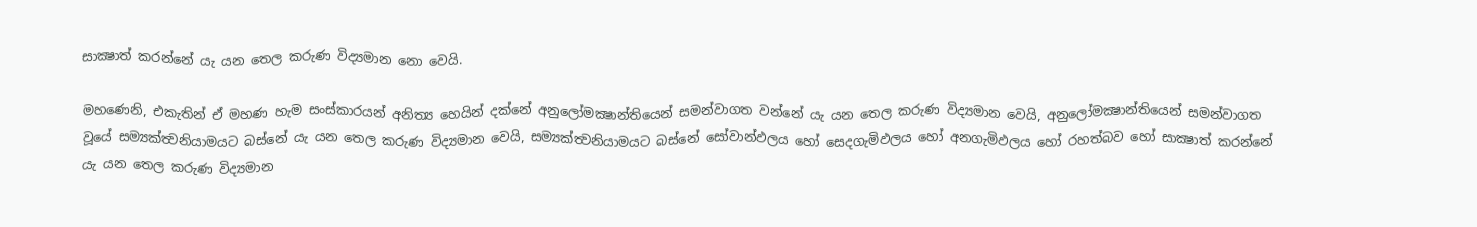සාක්‍ෂාත් කරන්නේ යැ යන තෙල කරුණ විද්‍යමාන නො වෙයි.

මහණෙනි, එකැතින් ඒ මහණ හැම සංස්කාරයන් අනිත්‍ය හෙයින් දක්නේ අනුලෝමක්‍ෂාන්තියෙන් සමන්වාගත වන්නේ යැ යන තෙල කරුණ විද්‍යමාන වෙයි, අනුලෝමක්‍ෂාන්තියෙන් සමන්වාගත වූයේ සම්‍යක්ත්‍වනියාමයට බස්නේ යැ යන තෙල කරුණ විද්‍යමාන වෙයි, සම්‍යක්ත්‍වනියාමයට බස්නේ සෝවාන්ඵලය හෝ සෙදගැමිඵලය හෝ අනගැමිඵලය හෝ රහත්බව හෝ සාක්‍ෂාත් කරන්නේ යැ යන තෙල කරුණ විද්‍යමාන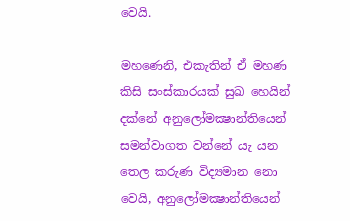වෙයි.

මහණෙනි, එකැතින් ඒ මහණ කිසි සංස්කාරයක් සුඛ හෙයින් දක්නේ අනුලෝමක්‍ෂාන්තියෙන් සමන්වාගත වන්නේ යැ යන තෙල කරුණ විද්‍යමාන නො වෙයි, අනුලෝමක්‍ෂාන්තියෙන්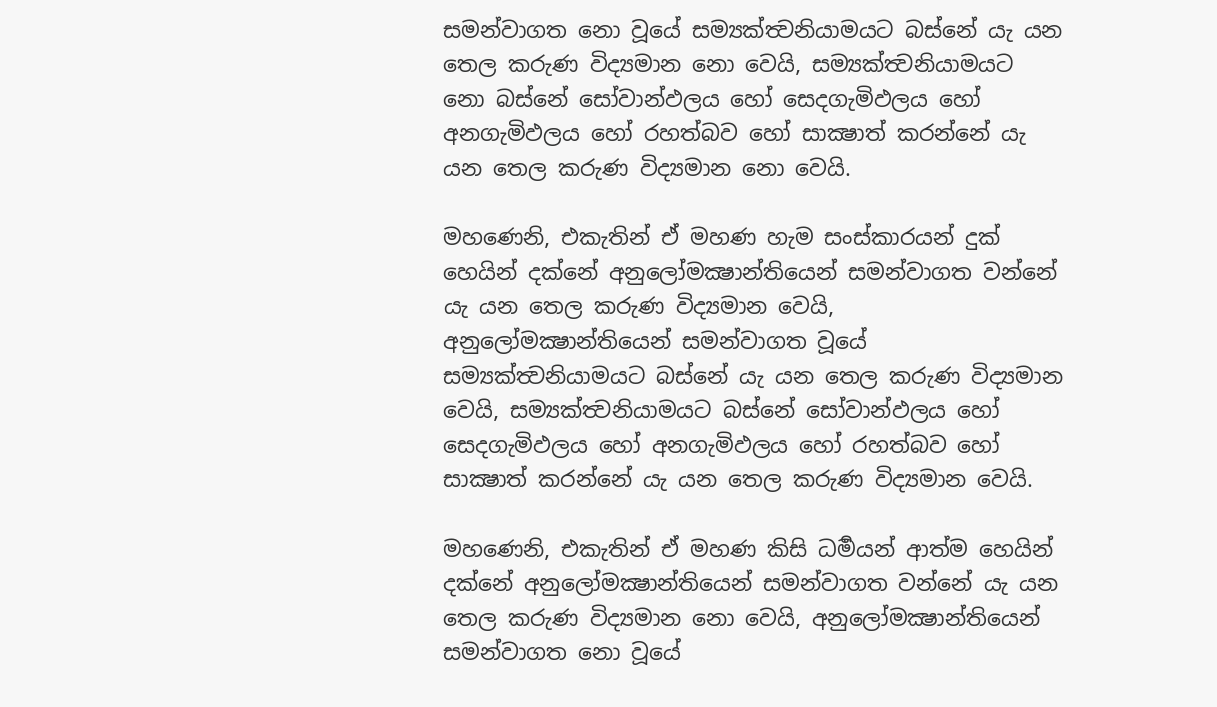සමන්වාගත නො වූයේ සම්‍යක්ත්‍වනියාමයට බස්නේ යැ යන තෙල කරුණ විද්‍යමාන නො වෙයි, සම්‍යක්ත්‍වනියාමයට නො බස්නේ සෝවාන්ඵලය හෝ සෙදගැමිඵලය හෝ අනගැමිඵලය හෝ රහත්බව හෝ සාක්‍ෂාත් කරන්නේ යැ යන තෙල කරුණ විද්‍යමාන නො වෙයි.

මහණෙනි, එකැතින් ඒ මහණ හැම සංස්කාරයන් දුක් හෙයින් දක්නේ අනුලෝමක්‍ෂාන්තියෙන් සමන්වාගත වන්නේ යැ යන තෙල කරුණ විද්‍යමාන වෙයි, අනුලෝමක්‍ෂාන්තියෙන් සමන්වාගත වූයේ සම්‍යක්ත්‍වනියාමයට බස්නේ යැ යන තෙල කරුණ විද්‍යමාන වෙයි, සම්‍යක්ත්‍වනියාමයට බස්නේ සෝවාන්ඵලය හෝ සෙදගැමිඵලය හෝ අනගැමිඵලය හෝ රහත්බව හෝ සාක්‍ෂාත් කරන්නේ යැ යන තෙල කරුණ විද්‍යමාන වෙයි.

මහණෙනි, එකැතින් ඒ මහණ කිසි ධර්‍මයන් ආත්ම හෙයින් දක්නේ අනුලෝමක්‍ෂාන්තියෙන් සමන්වාගත වන්නේ යැ යන තෙල කරුණ විද්‍යමාන නො වෙයි, අනුලෝමක්‍ෂාන්තියෙන් සමන්වාගත නො වූයේ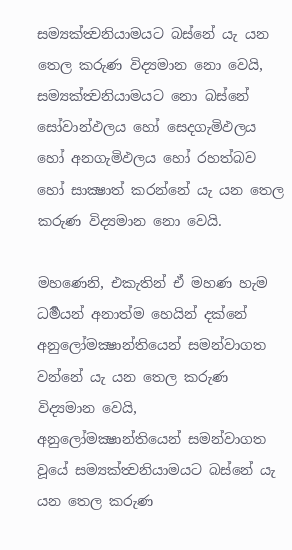සම්‍යක්ත්‍වනියාමයට බස්නේ යැ යන තෙල කරුණ විද්‍යමාන නො වෙයි, සම්‍යක්ත්‍වනියාමයට නො බස්නේ සෝවාන්ඵලය හෝ සෙදගැමිඵලය හෝ අනගැමිඵලය හෝ රහත්බව හෝ සාක්‍ෂාත් කරන්නේ යැ යන තෙල කරුණ විද්‍යමාන නො වෙයි.

මහණෙනි, එකැතින් ඒ මහණ හැම ධර්‍මයන් අනාත්ම හෙයින් දක්නේ අනුලෝමක්‍ෂාන්තියෙන් සමන්වාගත වන්නේ යැ යන තෙල කරුණ විද්‍යමාන වෙයි, අනුලෝමක්‍ෂාන්තියෙන් සමන්වාගත වූයේ සම්‍යක්ත්‍වනියාමයට බස්නේ යැ යන තෙල කරුණ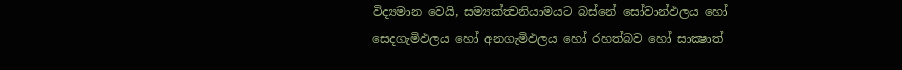විද්‍යමාන වෙයි, සම්‍යක්ත්‍වනියාමයට බස්නේ සෝවාන්ඵලය හෝ සෙදගැමිඵලය හෝ අනගැමිඵලය හෝ රහත්බව හෝ සාක්‍ෂාත්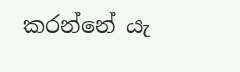කරන්නේ යැ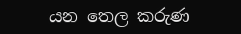යන තෙල කරුණ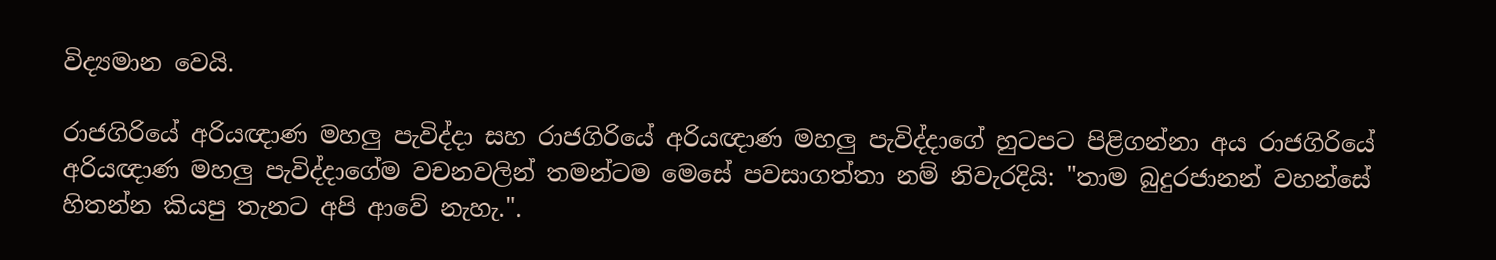විද්‍යමාන වෙයි.

රාජගිරියේ අරියඥාණ මහලු පැවිද්දා සහ රාජගිරියේ අරියඥාණ මහලු පැවිද්දාගේ හුටපට පිළිගන්නා අය රාජගිරියේ අරියඥාණ මහලු පැවිද්දාගේම වචනවලින් තමන්ටම මෙසේ පවසාගත්තා නම් නිවැරදියි: "තාම බුදුරජානන් වහන්සේ හිතන්න කියපු තැනට අපි ආවේ නැහැ.".